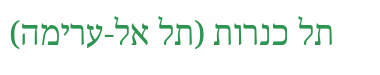תל כנרות (תל אל-ערימה)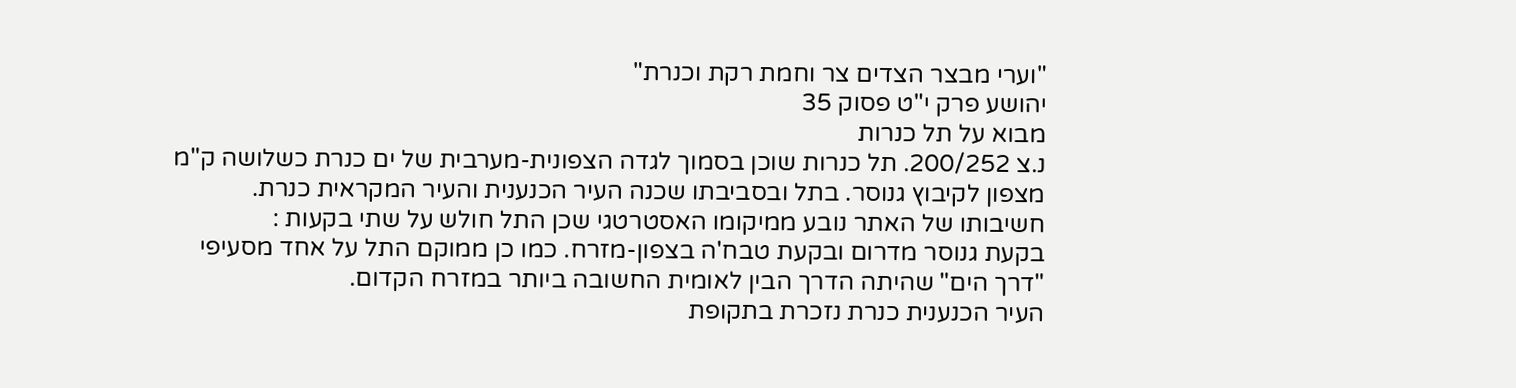"וערי מבצר הצדים צר וחמת רקת וכנרת"
יהושע פרק י"ט פסוק 35
מבוא על תל כנרות
נ.צ 200/252. תל כנרות שוכן בסמוך לגדה הצפונית-מערבית של ים כנרת כשלושה ק"מ מצפון לקיבוץ גנוסר. בתל ובסביבתו שכנה העיר הכנענית והעיר המקראית כנרת.
חשיבותו של האתר נובע ממיקומו האסטרטגי שכן התל חולש על שתי בקעות :
בקעת גנוסר מדרום ובקעת טבח'ה בצפון-מזרח. כמו כן ממוקם התל על אחד מסעיפי "דרך הים" שהיתה הדרך הבין לאומית החשובה ביותר במזרח הקדום.
העיר הכנענית כנרת נזכרת בתקופת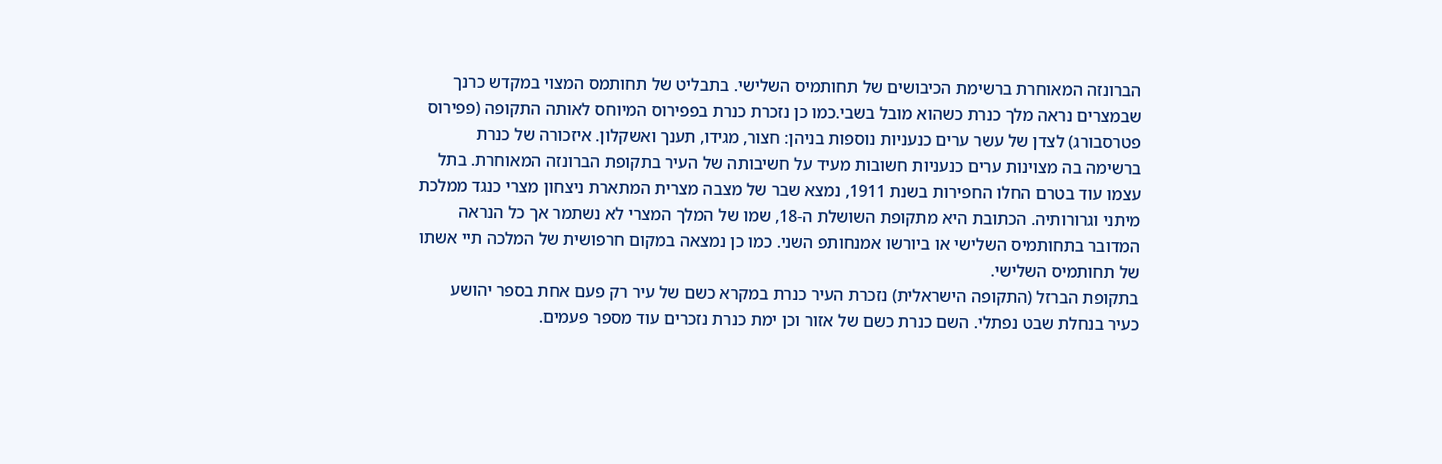הברונזה המאוחרת ברשימת הכיבושים של תחותמיס השלישי. בתבליט של תחותמס המצוי במקדש כרנך שבמצרים נראה מלך כנרת כשהוא מובל בשבי.כמו כן נזכרת כנרת בפפירוס המיוחס לאותה התקופה (פפירוס פטרסבורג) לצדן של עשר ערים כנעניות נוספות בניהן: חצור, מגידו, תענך ואשקלון. איזכורה של כנרת ברשימה בה מצוינות ערים כנעניות חשובות מעיד על חשיבותה של העיר בתקופת הברונזה המאוחרת. בתל עצמו עוד בטרם החלו החפירות בשנת 1911, נמצא שבר של מצבה מצרית המתארת ניצחון מצרי כנגד ממלכת מיתני וגרורותיה. הכתובת היא מתקופת השושלת ה-18, שמו של המלך המצרי לא נשתמר אך כל הנראה המדובר בתחותמיס השלישי או ביורשו אמנחותפ השני. כמו כן נמצאה במקום חרפושית של המלכה תיי אשתו של תחותמיס השלישי.
בתקופת הברזל (התקופה הישראלית) נזכרת העיר כנרת במקרא כשם של עיר רק פעם אחת בספר יהושע כעיר בנחלת שבט נפתלי. השם כנרת כשם של אזור וכן ימת כנרת נזכרים עוד מספר פעמים.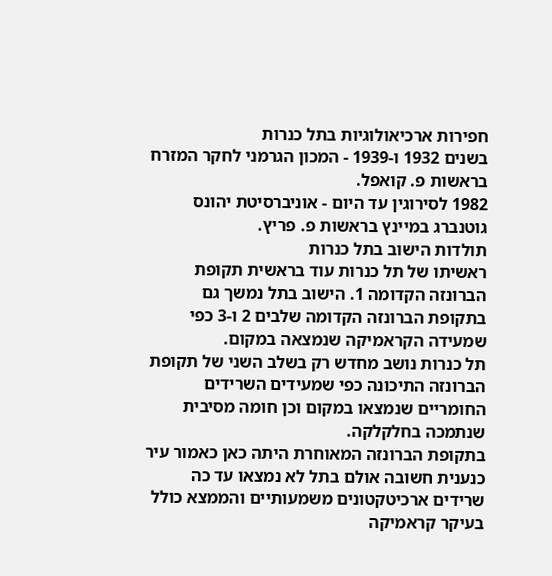חפירות ארכיאולוגיות בתל כנרות
בשנים 1932 ו-1939 - המכון הגרמני לחקר המזרח בראשות פ. קואפל.
1982 לסירוגין עד היום - אוניברסיטת יהונס גוטנברג במיינץ בראשות פ. פריץ.
תולדות הישוב בתל כנרות
ראשיתו של תל כנרות עוד בראשית תקופת הברונזה הקדומה 1. הישוב בתל נמשך גם בתקופת הברונזה הקדומה שלבים 2 ו-3 כפי שמעידה הקראמיקה שנמצאה במקום.
תל כנרות נושב מחדש רק בשלב השני של תקופת הברונזה התיכונה כפי שמעידים השרידים החומריים שנמצאו במקום וכן חומה מסיבית שנתמכה בחלקלקה.
בתקופת הברונזה המאוחרת היתה כאן כאמור עיר כנענית חשובה אולם בתל לא נמצאו עד כה שרידים ארכיטקטונים משמעותיים והממצא כולל בעיקר קראמיקה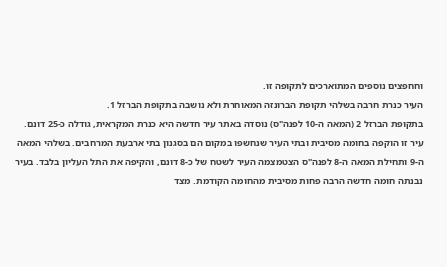וחחפצים נוספים המתוארכים לתקופה זו.
העיר כנרת חרבה בשלהי תקופת הברונזה המאוחרת ולא נושבה בתקופת הברזל 1.
בתקופת הברזל 2 (המאה ה-10 לפנה"ס) נוסדה באתר עיר חדשה היא כנרת המקראית, גודלה כ-25 דונם. עיר זו הוקפה בחומה מסיבית ובתי העיר שנחשפו במקום הם בסגנון בתי ארבעת המרחבים. בשלהי המאה ה-9 ותחילת המאה ה-8 לפנה"ס הצטמצמה העיר לשטח של כ-8 דונם, והקיפה את התל העליון בלבד. בעיר נבנתה חומה חדשה הרבה פחות מסיבית מהחומה הקודמת. מצד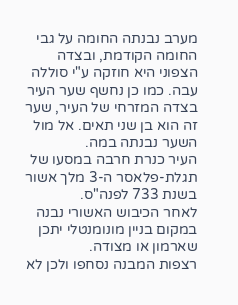מערב נבנתה החומה על גבי החומה הקודמת, ובצדה הצפוני היא חוזקה ע"י סוללה עבה. כמו כן נחשף שער העיר
בצדה המזרחי של העיר, שער זה הוא בן שני תאים. אל מול השער נבנתה במה.
העיר כנרת חרבה במסעו של תגלת-פלאסר ה-3 מלך אשור בשנת 733 לפנה"ס.
לאחר הכיבוש האשורי נבנה במקום בניין מונומנטלי יתכן שארמון או מצודה.
רצפות המבנה נסחפו ולכן לא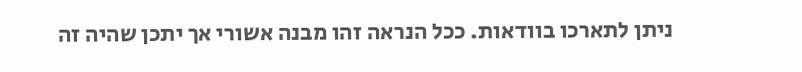ניתן לתארכו בוודאות. ככל הנראה זהו מבנה אשורי אך יתכן שהיה זה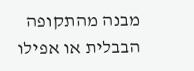מבנה מהתקופה הבבלית או אפילו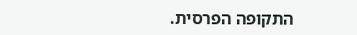התקופה הפרסית.